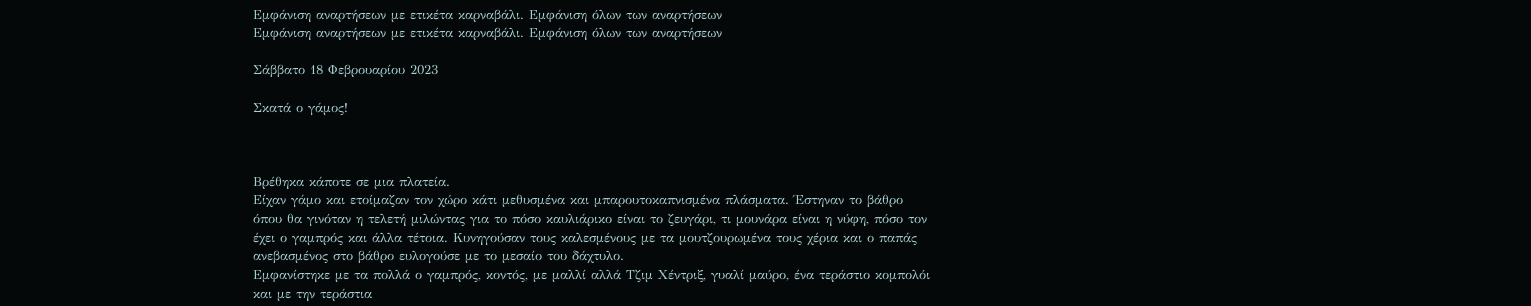Εμφάνιση αναρτήσεων με ετικέτα καρναβάλι. Εμφάνιση όλων των αναρτήσεων
Εμφάνιση αναρτήσεων με ετικέτα καρναβάλι. Εμφάνιση όλων των αναρτήσεων

Σάββατο 18 Φεβρουαρίου 2023

Σκατά ο γάμος!



Βρέθηκα κάποτε σε μια πλατεία.
Είχαν γάμο και ετοίμαζαν τον χώρο κάτι μεθυσμένα και μπαρουτοκαπνισμένα πλάσματα. Έστηναν το βάθρο όπου θα γινόταν η τελετή μιλώντας για το πόσο καυλιάρικο είναι το ζευγάρι, τι μουνάρα είναι η νύφη, πόσο τον έχει ο γαμπρός και άλλα τέτοια. Κυνηγούσαν τους καλεσμένους με τα μουτζουρωμένα τους χέρια και ο παπάς ανεβασμένος στο βάθρο ευλογούσε με το μεσαίο του δάχτυλο.
Εμφανίστηκε με τα πολλά ο γαμπρός, κοντός, με μαλλί αλλά Τζιμ Χέντριξ, γυαλί μαύρο, ένα τεράστιο κομπολόι και με την τεράστια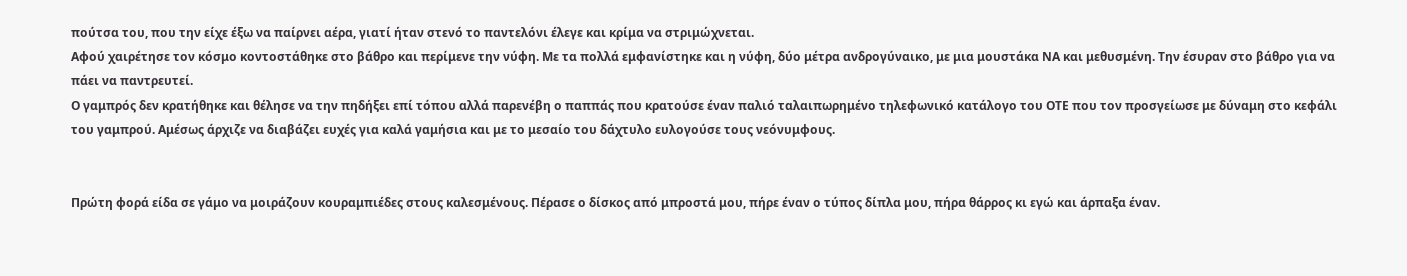πούτσα του, που την είχε έξω να παίρνει αέρα, γιατί ήταν στενό το παντελόνι έλεγε και κρίμα να στριμώχνεται.
Αφού χαιρέτησε τον κόσμο κοντοστάθηκε στο βάθρο και περίμενε την νύφη. Με τα πολλά εμφανίστηκε και η νύφη, δύο μέτρα ανδρογύναικο, με μια μουστάκα ΝΑ και μεθυσμένη. Την έσυραν στο βάθρο για να πάει να παντρευτεί.
Ο γαμπρός δεν κρατήθηκε και θέλησε να την πηδήξει επί τόπου αλλά παρενέβη ο παππάς που κρατούσε έναν παλιό ταλαιπωρημένο τηλεφωνικό κατάλογο του ΟΤΕ που τον προσγείωσε με δύναμη στο κεφάλι του γαμπρού. Αμέσως άρχιζε να διαβάζει ευχές για καλά γαμήσια και με το μεσαίο του δάχτυλο ευλογούσε τους νεόνυμφους.


Πρώτη φορά είδα σε γάμο να μοιράζουν κουραμπιέδες στους καλεσμένους. Πέρασε ο δίσκος από μπροστά μου, πήρε έναν ο τύπος δίπλα μου, πήρα θάρρος κι εγώ και άρπαξα έναν.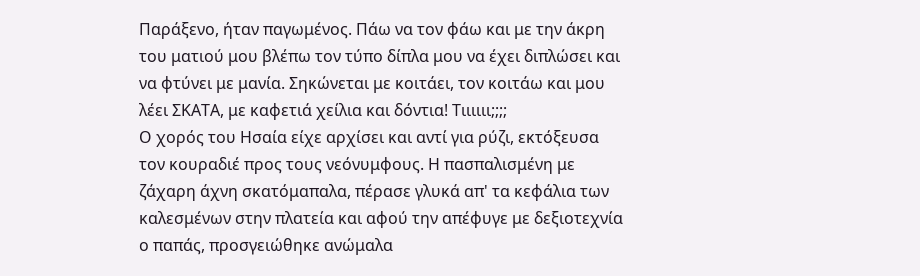Παράξενο, ήταν παγωμένος. Πάω να τον φάω και με την άκρη του ματιού μου βλέπω τον τύπο δίπλα μου να έχει διπλώσει και να φτύνει με μανία. Σηκώνεται με κοιτάει, τον κοιτάω και μου λέει ΣΚΑΤΑ, με καφετιά χείλια και δόντια! Τιιιιιι;;;;
Ο χορός του Ησαία είχε αρχίσει και αντί για ρύζι, εκτόξευσα τον κουραδιέ προς τους νεόνυμφους. Η πασπαλισμένη με ζάχαρη άχνη σκατόμαπαλα, πέρασε γλυκά απ' τα κεφάλια των καλεσμένων στην πλατεία και αφού την απέφυγε με δεξιοτεχνία ο παπάς, προσγειώθηκε ανώμαλα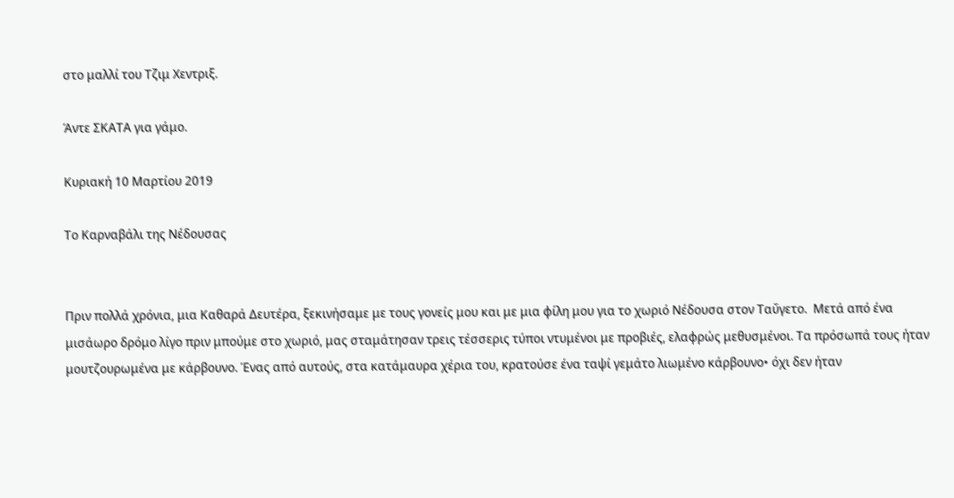στο μαλλί του Τζιμ Χεντριξ.

Άντε ΣΚΑΤΑ για γάμο.

Κυριακή 10 Μαρτίου 2019

Το Καρναβάλι της Νέδουσας


Πριν πολλά χρόνια, μια Καθαρά Δευτέρα, ξεκινήσαμε με τους γονείς μου και με μια φίλη μου για το χωριό Νέδουσα στον Ταΰγετο.  Μετά από ένα μισάωρο δρόμο λίγο πριν μπούμε στο χωριό, μας σταμάτησαν τρεις τέσσερις τύποι ντυμένοι με προβιές, ελαφρώς μεθυσμένοι. Τα πρόσωπά τους ήταν μουτζουρωμένα με κάρβουνο. Ένας από αυτούς, στα κατάμαυρα χέρια του, κρατούσε ένα ταψί γεμάτο λιωμένο κάρβουνο• όχι δεν ήταν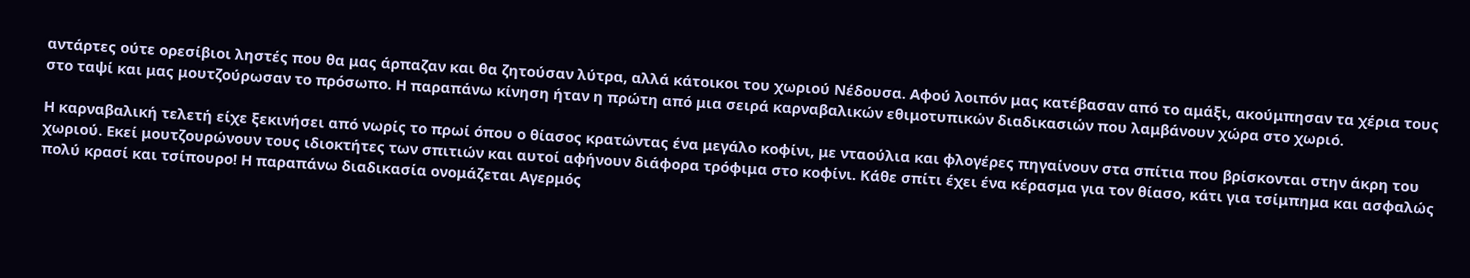αντάρτες ούτε ορεσίβιοι ληστές που θα μας άρπαζαν και θα ζητούσαν λύτρα, αλλά κάτοικοι του χωριού Νέδουσα. Αφού λοιπόν μας κατέβασαν από το αμάξι, ακούμπησαν τα χέρια τους στο ταψί και μας μουτζούρωσαν το πρόσωπο. Η παραπάνω κίνηση ήταν η πρώτη από μια σειρά καρναβαλικών εθιμοτυπικών διαδικασιών που λαμβάνουν χώρα στο χωριό.

Η καρναβαλική τελετή είχε ξεκινήσει από νωρίς το πρωί όπου ο θίασος κρατώντας ένα μεγάλο κοφίνι, με νταούλια και φλογέρες πηγαίνουν στα σπίτια που βρίσκονται στην άκρη του χωριού. Εκεί μουτζουρώνουν τους ιδιοκτήτες των σπιτιών και αυτοί αφήνουν διάφορα τρόφιμα στο κοφίνι. Κάθε σπίτι έχει ένα κέρασμα για τον θίασο, κάτι για τσίμπημα και ασφαλώς πολύ κρασί και τσίπουρο! Η παραπάνω διαδικασία ονομάζεται Αγερμός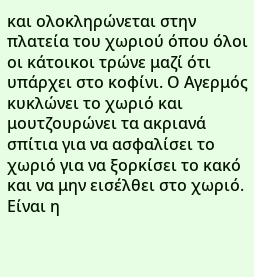και ολοκληρώνεται στην πλατεία του χωριού όπου όλοι οι κάτοικοι τρώνε μαζί ότι υπάρχει στο κοφίνι. Ο Αγερμός κυκλώνει το χωριό και μουτζουρώνει τα ακριανά σπίτια για να ασφαλίσει το χωριό για να ξορκίσει το κακό και να μην εισέλθει στο χωριό. Είναι η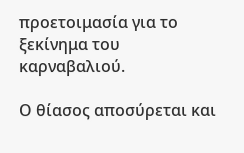προετοιμασία για το ξεκίνημα του καρναβαλιού.

Ο θίασος αποσύρεται και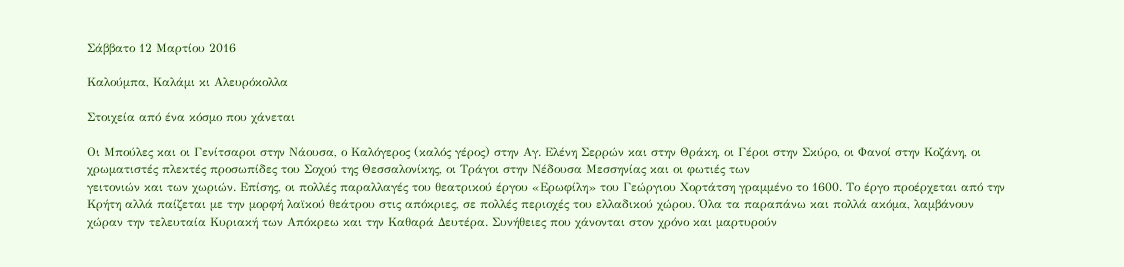Σάββατο 12 Μαρτίου 2016

Καλούμπα, Καλάμι κι Αλευρόκολλα

Στοιχεία από ένα κόσμο που χάνεται

Οι Μπούλες και οι Γενίτσαροι στην Νάουσα, ο Καλόγερος (καλός γέρος) στην Αγ. Ελένη Σερρών και στην Θράκη, οι Γέροι στην Σκύρο, οι Φανοί στην Κοζάνη, οι χρωματιστές πλεκτές προσωπίδες του Σοχού της Θεσσαλονίκης, οι Τράγοι στην Νέδουσα Μεσσηνίας και οι φωτιές των
γειτονιών και των χωριών. Επίσης, οι πολλές παραλλαγές του θεατρικού έργου «Ερωφίλη» του Γεώργιου Χορτάτση γραμμένο το 1600. Το έργο προέρχεται από την Κρήτη αλλά παίζεται με την μορφή λαϊκού θεάτρου στις απόκριες, σε πολλές περιοχές του ελλαδικού χώρου. Όλα τα παραπάνω και πολλά ακόμα, λαμβάνουν χώραν την τελευταία Κυριακή των Απόκρεω και την Καθαρά Δευτέρα. Συνήθειες που χάνονται στον χρόνο και μαρτυρούν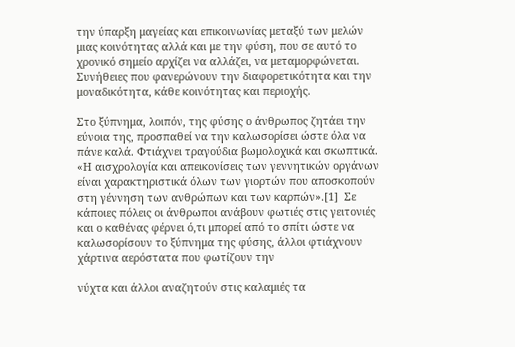την ύπαρξη μαγείας και επικοινωνίας μεταξύ των μελών μιας κοινότητας αλλά και με την φύση, που σε αυτό το χρονικό σημείο αρχίζει να αλλάζει, να μεταμορφώνεται. Συνήθειες που φανερώνουν την διαφορετικότητα και την μοναδικότητα, κάθε κοινότητας και περιοχής.

Στο ξύπνημα, λοιπόν, της φύσης ο άνθρωπος ζητάει την εύνοια της, προσπαθεί να την καλωσορίσει ώστε όλα να πάνε καλά. Φτιάχνει τραγούδια βωμολοχικά και σκωπτικά. «Η αισχρολογία και απεικονίσεις των γεννητικών οργάνων είναι χαρακτηριστικά όλων των γιορτών που αποσκοπούν στη γέννηση των ανθρώπων και των καρπών».[1]  Σε κάποιες πόλεις οι άνθρωποι ανάβουν φωτιές στις γειτονιές και ο καθένας φέρνει ό,τι μπορεί από το σπίτι ώστε να καλωσορίσουν το ξύπνημα της φύσης, άλλοι φτιάχνουν χάρτινα αερόστατα που φωτίζουν την

νύχτα και άλλοι αναζητούν στις καλαμιές τα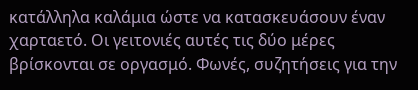κατάλληλα καλάμια ώστε να κατασκευάσουν έναν χαρταετό. Οι γειτονιές αυτές τις δύο μέρες βρίσκονται σε οργασμό. Φωνές, συζητήσεις για την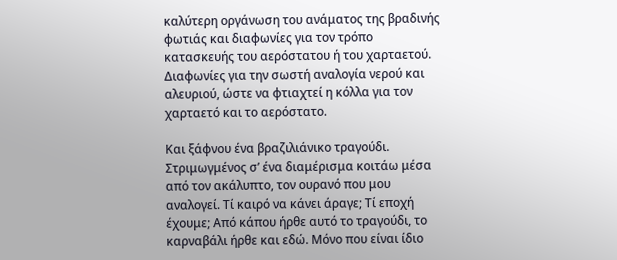καλύτερη οργάνωση του ανάματος της βραδινής φωτιάς και διαφωνίες για τον τρόπο κατασκευής του αερόστατου ή του χαρταετού. Διαφωνίες για την σωστή αναλογία νερού και αλευριού, ώστε να φτιαχτεί η κόλλα για τον χαρταετό και το αερόστατο.

Και ξάφνου ένα βραζιλιάνικο τραγούδι. Στριμωγμένος σ’ ένα διαμέρισμα κοιτάω μέσα από τον ακάλυπτο, τον ουρανό που μου αναλογεί. Τί καιρό να κάνει άραγε; Τί εποχή έχουμε; Από κάπου ήρθε αυτό το τραγούδι, το καρναβάλι ήρθε και εδώ. Μόνο που είναι ίδιο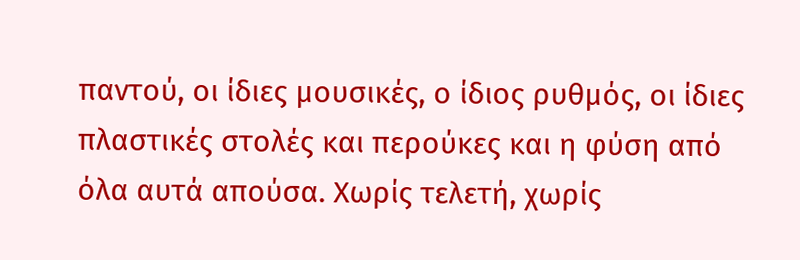παντού, οι ίδιες μουσικές, ο ίδιος ρυθμός, οι ίδιες πλαστικές στολές και περούκες και η φύση από όλα αυτά απούσα. Χωρίς τελετή, χωρίς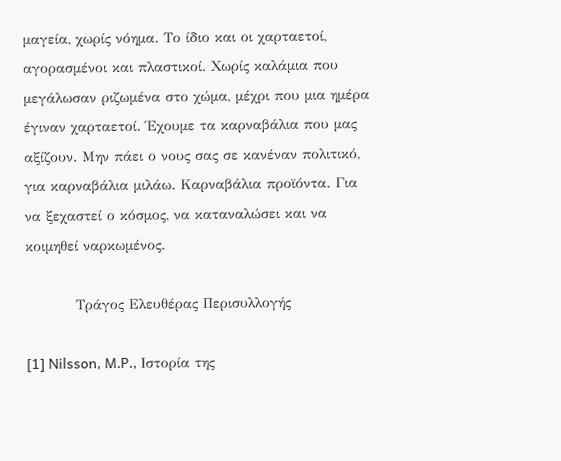μαγεία, χωρίς νόημα. Το ίδιο και οι χαρταετοί, αγορασμένοι και πλαστικοί. Χωρίς καλάμια που μεγάλωσαν ριζωμένα στο χώμα, μέχρι που μια ημέρα έγιναν χαρταετοί. Έχουμε τα καρναβάλια που μας αξίζουν. Μην πάει ο νους σας σε κανέναν πολιτικό, για καρναβάλια μιλάω. Καρναβάλια προϊόντα. Για να ξεχαστεί ο κόσμος, να καταναλώσει και να κοιμηθεί ναρκωμένος.

          Τράγος Ελευθέρας Περισυλλογής

[1] Nilsson, M.P., Ιστορία της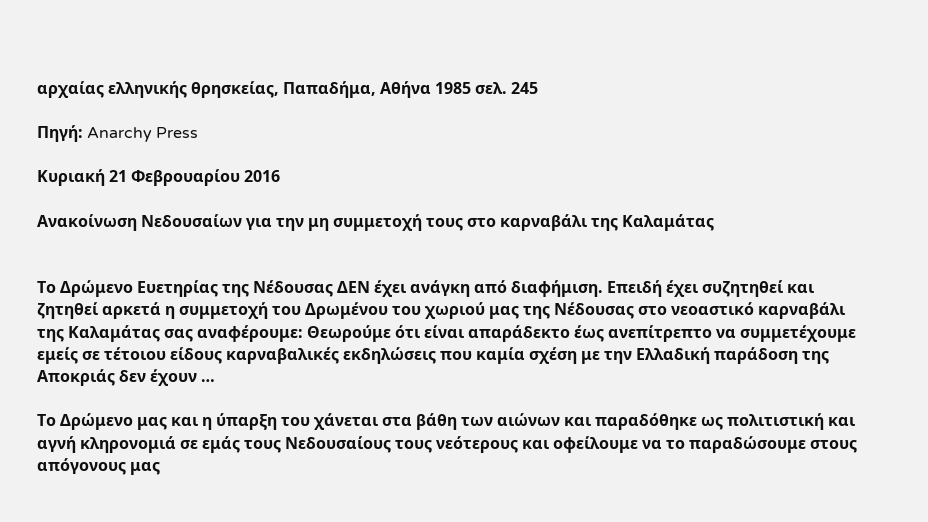αρχαίας ελληνικής θρησκείας, Παπαδήμα, Αθήνα 1985 σελ. 245

Πηγή: Anarchy Press

Κυριακή 21 Φεβρουαρίου 2016

Ανακοίνωση Νεδουσαίων για την μη συμμετοχή τους στο καρναβάλι της Καλαμάτας


Το Δρώμενο Ευετηρίας της Νέδουσας ΔΕΝ έχει ανάγκη από διαφήμιση. Επειδή έχει συζητηθεί και ζητηθεί αρκετά η συμμετοχή του Δρωμένου του χωριού μας της Νέδουσας στο νεοαστικό καρναβάλι της Καλαμάτας σας αναφέρουμε: Θεωρούμε ότι είναι απαράδεκτο έως ανεπίτρεπτο να συμμετέχουμε εμείς σε τέτοιου είδους καρναβαλικές εκδηλώσεις που καμία σχέση με την Ελλαδική παράδοση της Αποκριάς δεν έχουν …

Το Δρώμενο μας και η ύπαρξη του χάνεται στα βάθη των αιώνων και παραδόθηκε ως πολιτιστική και αγνή κληρονομιά σε εμάς τους Νεδουσαίους τους νεότερους και οφείλουμε να το παραδώσουμε στους απόγονους μας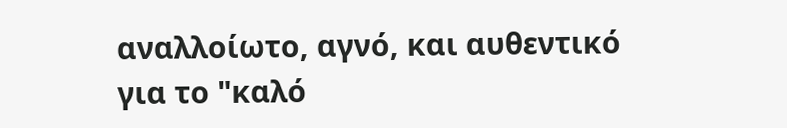αναλλοίωτο, αγνό, και αυθεντικό για το "καλό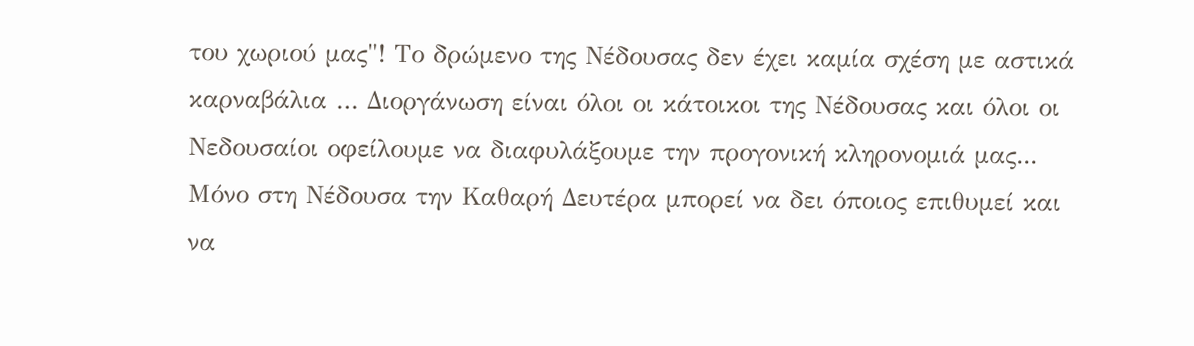του χωριού μας"! Το δρώμενο της Νέδουσας δεν έχει καμία σχέση με αστικά καρναβάλια … Διοργάνωση είναι όλοι οι κάτοικοι της Νέδουσας και όλοι οι Νεδουσαίοι οφείλουμε να διαφυλάξουμε την προγονική κληρονομιά μας... Μόνο στη Νέδουσα την Καθαρή Δευτέρα μπορεί να δει όποιος επιθυμεί και να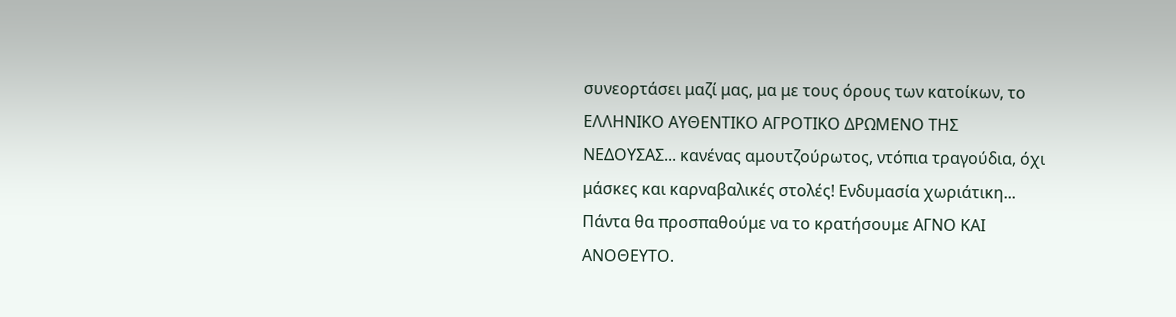συνεορτάσει μαζί μας, μα με τους όρους των κατοίκων, το ΕΛΛΗΝΙΚΟ ΑΥΘΕΝΤΙΚΟ ΑΓΡΟΤΙΚΟ ΔΡΩΜΕΝΟ ΤΗΣ ΝΕΔΟΥΣΑΣ... κανένας αμουτζούρωτος, ντόπια τραγούδια, όχι μάσκες και καρναβαλικές στολές! Ενδυμασία χωριάτικη... Πάντα θα προσπαθούμε να το κρατήσουμε ΑΓΝΟ ΚΑΙ ΑΝΟΘΕΥΤΟ.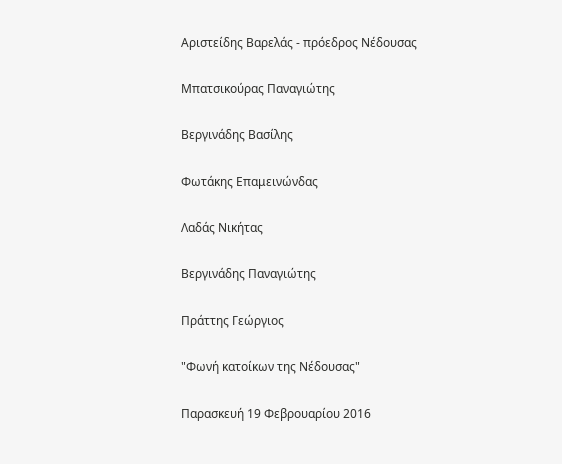Αριστείδης Βαρελάς - πρόεδρος Νέδουσας

Μπατσικούρας Παναγιώτης

Βεργινάδης Βασίλης

Φωτάκης Επαμεινώνδας

Λαδάς Νικήτας

Βεργινάδης Παναγιώτης

Πράττης Γεώργιος

"Φωνή κατοίκων της Νέδουσας"

Παρασκευή 19 Φεβρουαρίου 2016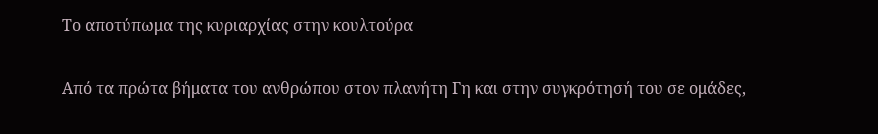Το αποτύπωμα της κυριαρχίας στην κουλτούρα

Από τα πρώτα βήματα του ανθρώπου στον πλανήτη Γη και στην συγκρότησή του σε ομάδες,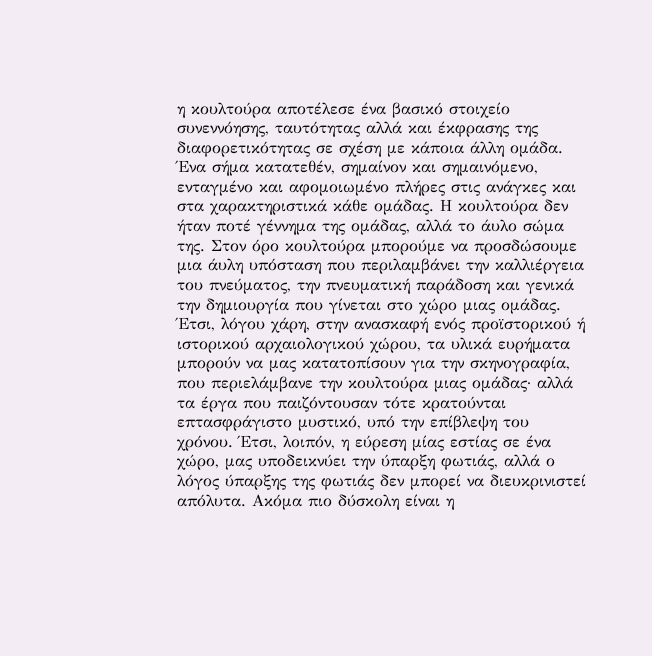η κουλτούρα αποτέλεσε ένα βασικό στοιχείο συνεννόησης, ταυτότητας αλλά και έκφρασης της διαφορετικότητας σε σχέση με κάποια άλλη ομάδα. Ένα σήμα κατατεθέν, σημαίνον και σημαινόμενο, ενταγμένο και αφομοιωμένο πλήρες στις ανάγκες και στα χαρακτηριστικά κάθε ομάδας. Η κουλτούρα δεν ήταν ποτέ γέννημα της ομάδας, αλλά το άυλο σώμα της. Στον όρο κουλτούρα μπορούμε να προσδώσουμε μια άυλη υπόσταση που περιλαμβάνει την καλλιέργεια του πνεύματος, την πνευματική παράδοση και γενικά την δημιουργία που γίνεται στο χώρο μιας ομάδας. Έτσι, λόγου χάρη, στην ανασκαφή ενός προϊστορικού ή ιστορικού αρχαιολογικού χώρου, τα υλικά ευρήματα μπορούν να μας κατατοπίσουν για την σκηνογραφία, που περιελάμβανε την κουλτούρα μιας ομάδας· αλλά τα έργα που παιζόντουσαν τότε κρατούνται επτασφράγιστο μυστικό, υπό την επίβλεψη του χρόνου. Έτσι, λοιπόν, η εύρεση μίας εστίας σε ένα χώρο, μας υποδεικνύει την ύπαρξη φωτιάς, αλλά ο λόγος ύπαρξης της φωτιάς δεν μπορεί να διευκρινιστεί απόλυτα. Ακόμα πιο δύσκολη είναι η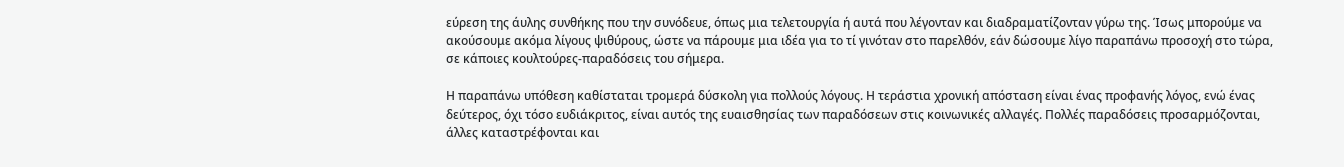εύρεση της άυλης συνθήκης που την συνόδευε, όπως μια τελετουργία ή αυτά που λέγονταν και διαδραματίζονταν γύρω της. Ίσως μπορούμε να ακούσουμε ακόμα λίγους ψιθύρους, ώστε να πάρουμε μια ιδέα για το τί γινόταν στο παρελθόν, εάν δώσουμε λίγο παραπάνω προσοχή στο τώρα, σε κάποιες κουλτούρες-παραδόσεις του σήμερα.

Η παραπάνω υπόθεση καθίσταται τρομερά δύσκολη για πολλούς λόγους. Η τεράστια χρονική απόσταση είναι ένας προφανής λόγος, ενώ ένας δεύτερος, όχι τόσο ευδιάκριτος, είναι αυτός της ευαισθησίας των παραδόσεων στις κοινωνικές αλλαγές. Πολλές παραδόσεις προσαρμόζονται, άλλες καταστρέφονται και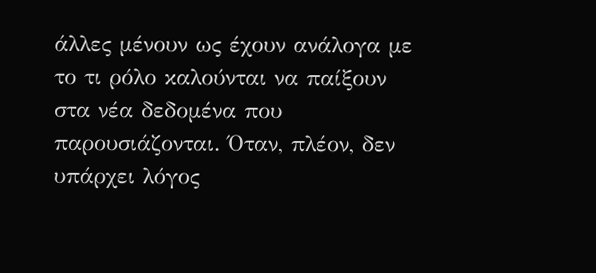άλλες μένουν ως έχουν ανάλογα με το τι ρόλο καλούνται να παίξουν στα νέα δεδομένα που παρουσιάζονται. Όταν, πλέον, δεν υπάρχει λόγος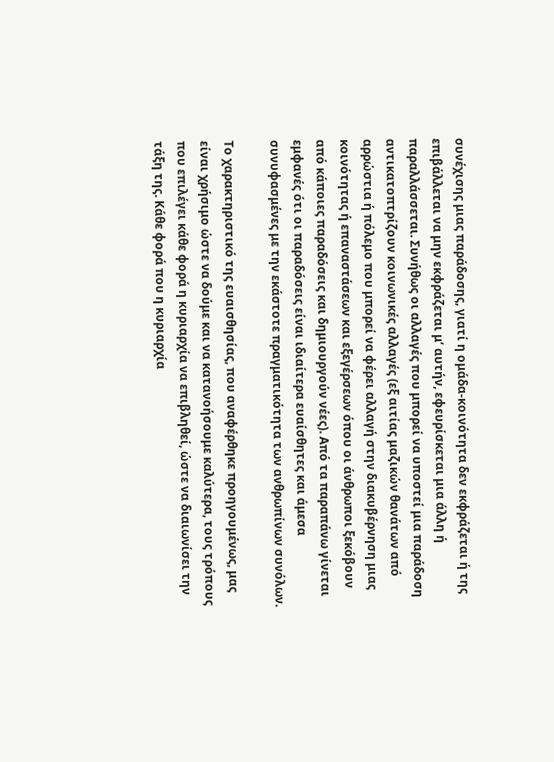συνέχισης μιας παράδοσης, γιατί η ομάδα-κοινότητα δεν εκφράζεται ή της επιβάλλεται να μην εκφράζεται μ’ αυτήν, εφευρίσκεται μια άλλη ή παραλλάσσεται. Συνήθως οι αλλαγές που μπορεί να υποστεί μια παράδοση αντικατοπτρίζουν κοινωνικές αλλαγές (εξ αιτίας μαζικών θανάτων από αρρώστια ή πόλεμο που μπορεί να φέρει αλλαγή στην διακυβέρνηση μιας κοινότητας ή επαναστάσεων και εξεγέρσεων όπου οι άνθρωποι ξεκόβουν από κάποιες παραδόσεις και δημιουργούν νέες). Από τα παραπάνω γίνεται εμφανές ότι οι παραδόσεις είναι ιδιαίτερα ευαίσθητες και άμεσα συνυφασμένες με την εκάστοτε πραγματικότητα των ανθρωπίνων συνόλων.

Το χαρακτηριστικό της ευαισθησίας, που αναφέρθηκε προηγουμένως, μας είναι χρήσιμο ώστε να δούμε και να κατανοήσουμε καλύτερα, τους τρόπους που επιλέγει κάθε φορά η κυριαρχία να επιβληθεί, ώστε να διαιωνίσει την τάξη της. Κάθε φορά που η κυριαρχία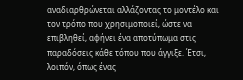αναδιαρθρώνεται αλλάζοντας το μοντέλο και τον τρόπο που χρησιμοποιεί, ώστε να επιβληθεί, αφήνει ένα αποτύπωμα στις παραδόσεις κάθε τόπου που άγγιξε. Έτσι, λοιπόν, όπως ένας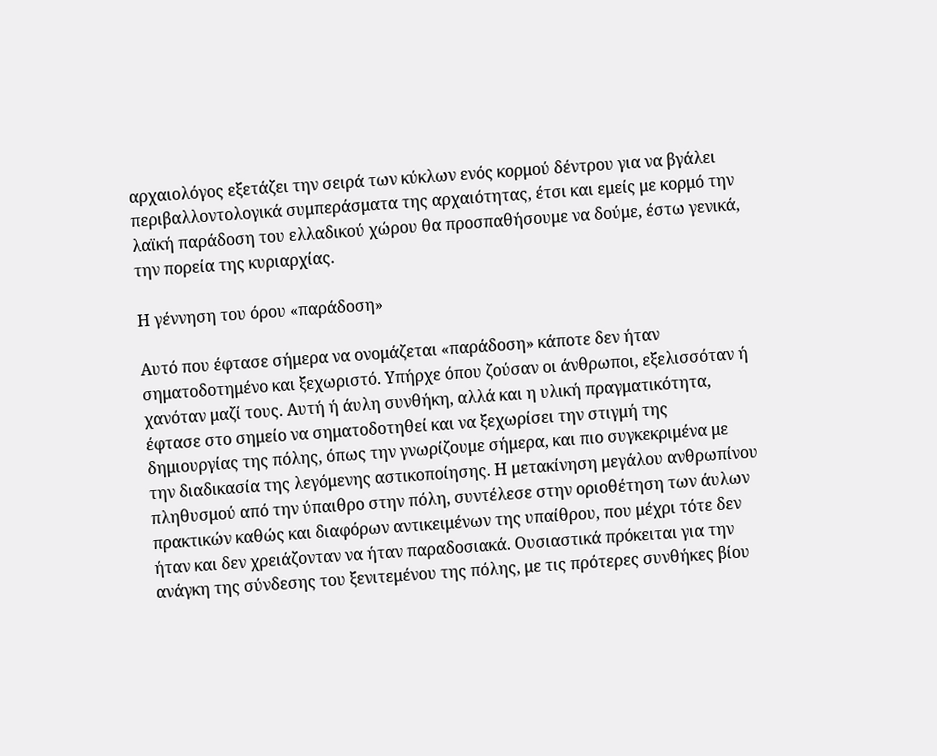αρχαιολόγος εξετάζει την σειρά των κύκλων ενός κορμού δέντρου για να βγάλει περιβαλλοντολογικά συμπεράσματα της αρχαιότητας, έτσι και εμείς με κορμό την λαϊκή παράδοση του ελλαδικού χώρου θα προσπαθήσουμε να δούμε, έστω γενικά, την πορεία της κυριαρχίας.

Η γέννηση του όρου «παράδοση»

Αυτό που έφτασε σήμερα να ονομάζεται «παράδοση» κάποτε δεν ήταν σηματοδοτημένο και ξεχωριστό. Υπήρχε όπου ζούσαν οι άνθρωποι, εξελισσόταν ή χανόταν μαζί τους. Αυτή ή άυλη συνθήκη, αλλά και η υλική πραγματικότητα, έφτασε στο σημείο να σηματοδοτηθεί και να ξεχωρίσει την στιγμή της δημιουργίας της πόλης, όπως την γνωρίζουμε σήμερα, και πιο συγκεκριμένα με την διαδικασία της λεγόμενης αστικοποίησης. Η μετακίνηση μεγάλου ανθρωπίνου πληθυσμού από την ύπαιθρο στην πόλη, συντέλεσε στην οριοθέτηση των άυλων πρακτικών καθώς και διαφόρων αντικειμένων της υπαίθρου, που μέχρι τότε δεν ήταν και δεν χρειάζονταν να ήταν παραδοσιακά. Ουσιαστικά πρόκειται για την ανάγκη της σύνδεσης του ξενιτεμένου της πόλης, με τις πρότερες συνθήκες βίου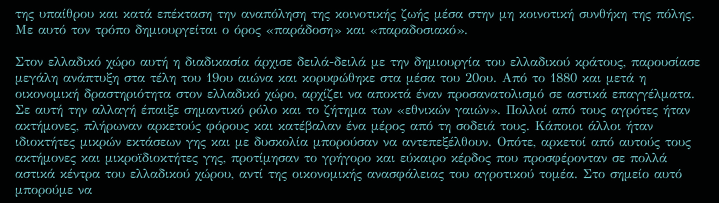της υπαίθρου και κατά επέκταση την αναπόληση της κοινοτικής ζωής μέσα στην μη κοινοτική συνθήκη της πόλης. Με αυτό τον τρόπο δημιουργείται ο όρος «παράδοση» και «παραδοσιακό».

Στον ελλαδικό χώρο αυτή η διαδικασία άρχισε δειλά-δειλά με την δημιουργία του ελλαδικού κράτους, παρουσίασε μεγάλη ανάπτυξη στα τέλη του 19ου αιώνα και κορυφώθηκε στα μέσα του 20ου. Από το 1880 και μετά η οικονομική δραστηριότητα στον ελλαδικό χώρο, αρχίζει να αποκτά έναν προσανατολισμό σε αστικά επαγγέλματα. Σε αυτή την αλλαγή έπαιξε σημαντικό ρόλο και το ζήτημα των «εθνικών γαιών». Πολλοί από τους αγρότες ήταν ακτήμονες, πλήρωναν αρκετούς φόρους και κατέβαλαν ένα μέρος από τη σοδειά τους. Κάποιοι άλλοι ήταν ιδιοκτήτες μικρών εκτάσεων γης και με δυσκολία μπορούσαν να αντεπεξέλθουν. Οπότε, αρκετοί από αυτούς τους ακτήμονες και μικροϊδιοκτήτες γης, προτίμησαν το γρήγορο και εύκαιρο κέρδος που προσφέρονταν σε πολλά αστικά κέντρα του ελλαδικού χώρου, αντί της οικονομικής ανασφάλειας του αγροτικού τομέα. Στο σημείο αυτό μπορούμε να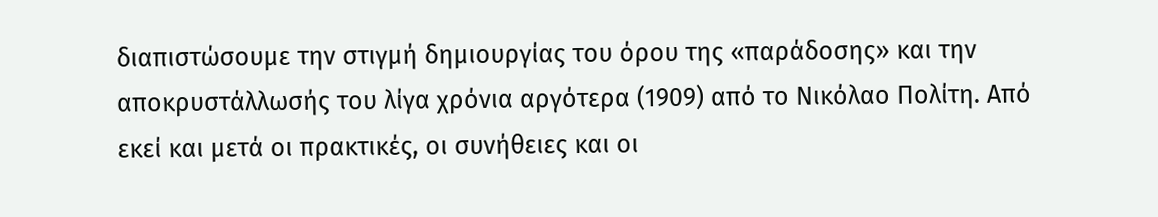διαπιστώσουμε την στιγμή δημιουργίας του όρου της «παράδοσης» και την αποκρυστάλλωσής του λίγα χρόνια αργότερα (1909) από το Νικόλαο Πολίτη. Από εκεί και μετά οι πρακτικές, οι συνήθειες και οι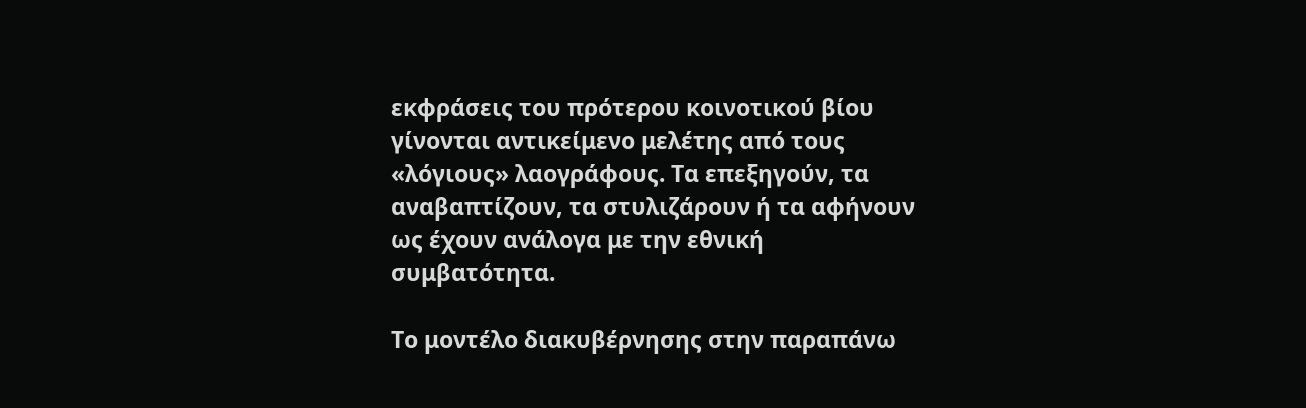εκφράσεις του πρότερου κοινοτικού βίου γίνονται αντικείμενο μελέτης από τους «λόγιους» λαογράφους. Τα επεξηγούν, τα αναβαπτίζουν, τα στυλιζάρουν ή τα αφήνουν ως έχουν ανάλογα με την εθνική συμβατότητα.

Το μοντέλο διακυβέρνησης στην παραπάνω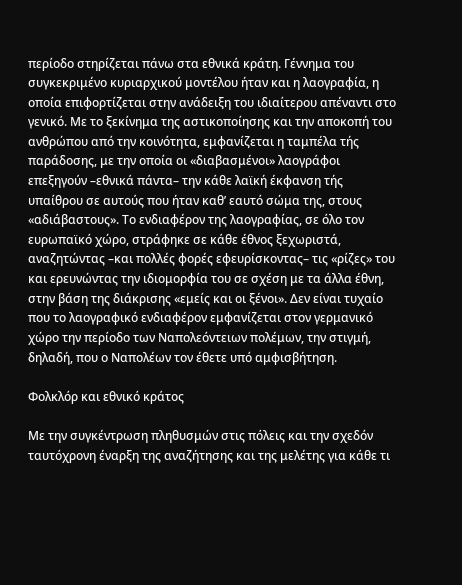περίοδο στηρίζεται πάνω στα εθνικά κράτη. Γέννημα του συγκεκριμένο κυριαρχικού μοντέλου ήταν και η λαογραφία, η οποία επιφορτίζεται στην ανάδειξη του ιδιαίτερου απέναντι στο γενικό. Με το ξεκίνημα της αστικοποίησης και την αποκοπή του ανθρώπου από την κοινότητα, εμφανίζεται η ταμπέλα τής παράδοσης, με την οποία οι «διαβασμένοι» λαογράφοι επεξηγούν –εθνικά πάντα– την κάθε λαϊκή έκφανση τής υπαίθρου σε αυτούς που ήταν καθ’ εαυτό σώμα της, στους «αδιάβαστους». Το ενδιαφέρον της λαογραφίας, σε όλο τον ευρωπαϊκό χώρο, στράφηκε σε κάθε έθνος ξεχωριστά, αναζητώντας –και πολλές φορές εφευρίσκοντας– τις «ρίζες» του και ερευνώντας την ιδιομορφία του σε σχέση με τα άλλα έθνη, στην βάση της διάκρισης «εμείς και οι ξένοι». Δεν είναι τυχαίο που το λαογραφικό ενδιαφέρον εμφανίζεται στον γερμανικό χώρο την περίοδο των Ναπολεόντειων πολέμων, την στιγμή, δηλαδή, που ο Ναπολέων τον έθετε υπό αμφισβήτηση.

Φολκλόρ και εθνικό κράτος

Με την συγκέντρωση πληθυσμών στις πόλεις και την σχεδόν ταυτόχρονη έναρξη της αναζήτησης και της μελέτης για κάθε τι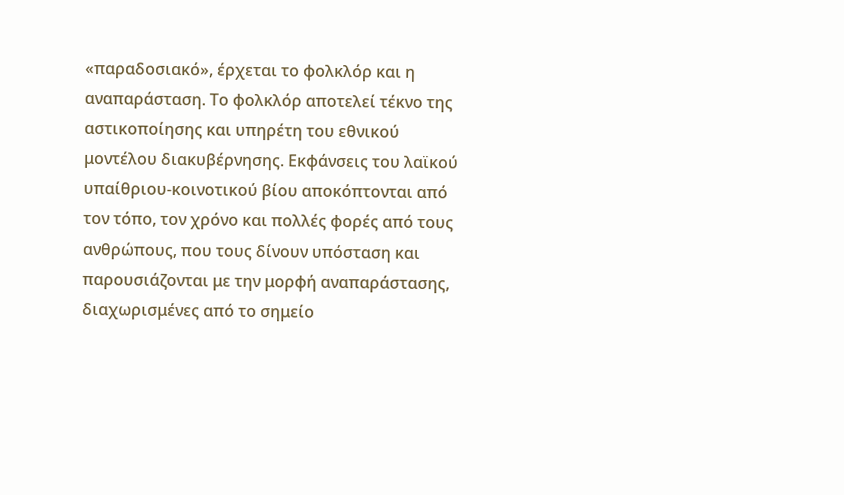«παραδοσιακό», έρχεται το φολκλόρ και η αναπαράσταση. Το φολκλόρ αποτελεί τέκνο της αστικοποίησης και υπηρέτη του εθνικού μοντέλου διακυβέρνησης. Εκφάνσεις του λαϊκού υπαίθριου-κοινοτικού βίου αποκόπτονται από τον τόπο, τον χρόνο και πολλές φορές από τους ανθρώπους, που τους δίνουν υπόσταση και παρουσιάζονται με την μορφή αναπαράστασης, διαχωρισμένες από το σημείο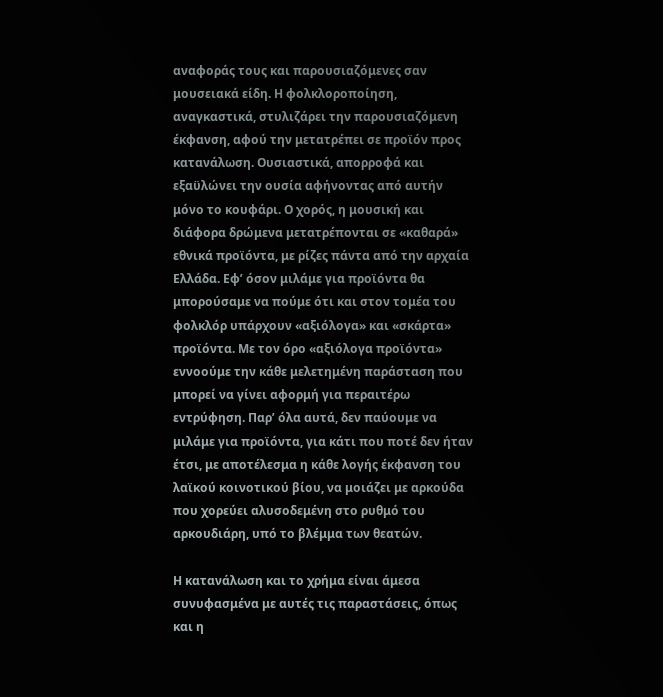αναφοράς τους και παρουσιαζόμενες σαν μουσειακά είδη. Η φολκλοροποίηση, αναγκαστικά, στυλιζάρει την παρουσιαζόμενη έκφανση, αφού την μετατρέπει σε προϊόν προς κατανάλωση. Ουσιαστικά, απορροφά και εξαϋλώνει την ουσία αφήνοντας από αυτήν μόνο το κουφάρι. Ο χορός, η μουσική και διάφορα δρώμενα μετατρέπονται σε «καθαρά» εθνικά προϊόντα, με ρίζες πάντα από την αρχαία Ελλάδα. Εφ’ όσον μιλάμε για προϊόντα θα μπορούσαμε να πούμε ότι και στον τομέα του φολκλόρ υπάρχουν «αξιόλογα» και «σκάρτα» προϊόντα. Με τον όρο «αξιόλογα προϊόντα» εννοούμε την κάθε μελετημένη παράσταση που μπορεί να γίνει αφορμή για περαιτέρω εντρύφηση. Παρ’ όλα αυτά, δεν παύουμε να μιλάμε για προϊόντα, για κάτι που ποτέ δεν ήταν έτσι, με αποτέλεσμα η κάθε λογής έκφανση του λαϊκού κοινοτικού βίου, να μοιάζει με αρκούδα που χορεύει αλυσοδεμένη στο ρυθμό του αρκουδιάρη, υπό το βλέμμα των θεατών.

Η κατανάλωση και το χρήμα είναι άμεσα συνυφασμένα με αυτές τις παραστάσεις, όπως και η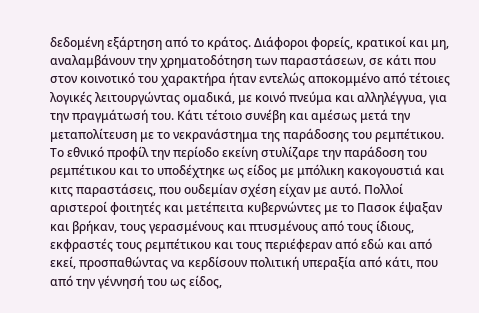δεδομένη εξάρτηση από το κράτος. Διάφοροι φορείς, κρατικοί και μη, αναλαμβάνουν την χρηματοδότηση των παραστάσεων, σε κάτι που στον κοινοτικό του χαρακτήρα ήταν εντελώς αποκομμένο από τέτοιες λογικές λειτουργώντας ομαδικά, με κοινό πνεύμα και αλληλέγγυα, για την πραγμάτωσή του. Κάτι τέτοιο συνέβη και αμέσως μετά την μεταπολίτευση με το νεκρανάστημα της παράδοσης του ρεμπέτικου. Το εθνικό προφίλ την περίοδο εκείνη στυλίζαρε την παράδοση του ρεμπέτικου και το υποδέχτηκε ως είδος με μπόλικη κακογουστιά και κιτς παραστάσεις, που ουδεμίαν σχέση είχαν με αυτό. Πολλοί αριστεροί φοιτητές και μετέπειτα κυβερνώντες με το Πασοκ έψαξαν και βρήκαν, τους γερασμένους και πτυσμένους από τους ίδιους, εκφραστές τους ρεμπέτικου και τους περιέφεραν από εδώ και από εκεί, προσπαθώντας να κερδίσουν πολιτική υπεραξία από κάτι, που από την γέννησή του ως είδος,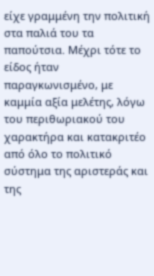είχε γραμμένη την πολιτική στα παλιά του τα παπούτσια. Μέχρι τότε το είδος ήταν παραγκωνισμένο, με καμμία αξία μελέτης, λόγω του περιθωριακού του χαρακτήρα και κατακριτέο από όλο το πολιτικό σύστημα της αριστεράς και της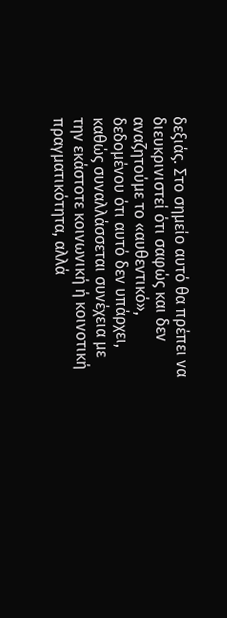δεξιάς. Στο σημείο αυτό θα πρέπει να διευκρινιστεί ότι σαφώς και δεν αναζητούμε το «αυθεντικό», δεδομένου ότι αυτό δεν υπάρχει, καθώς συναλλάσσεται συνέχεια με την εκάστοτε κοινωνική ή κοινοτική πραγματικότητα, αλλά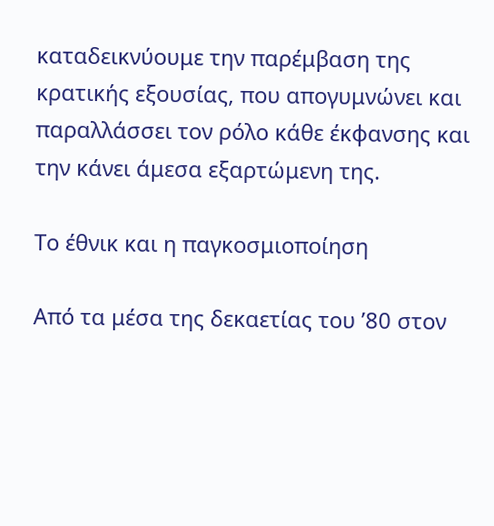καταδεικνύουμε την παρέμβαση της κρατικής εξουσίας, που απογυμνώνει και παραλλάσσει τον ρόλο κάθε έκφανσης και την κάνει άμεσα εξαρτώμενη της.

Το έθνικ και η παγκοσμιοποίηση

Από τα μέσα της δεκαετίας του ’80 στον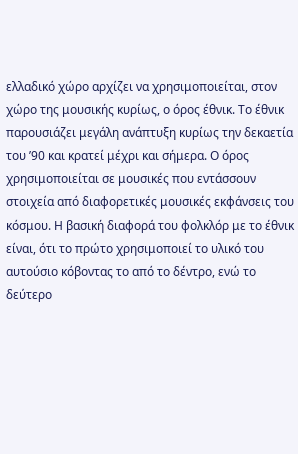ελλαδικό χώρο αρχίζει να χρησιμοποιείται, στον χώρο της μουσικής κυρίως, ο όρος έθνικ. Το έθνικ παρουσιάζει μεγάλη ανάπτυξη κυρίως την δεκαετία του ’90 και κρατεί μέχρι και σήμερα. Ο όρος χρησιμοποιείται σε μουσικές που εντάσσουν στοιχεία από διαφορετικές μουσικές εκφάνσεις του κόσμου. Η βασική διαφορά του φολκλόρ με το έθνικ είναι, ότι το πρώτο χρησιμοποιεί το υλικό του αυτούσιο κόβοντας το από το δέντρο, ενώ το δεύτερο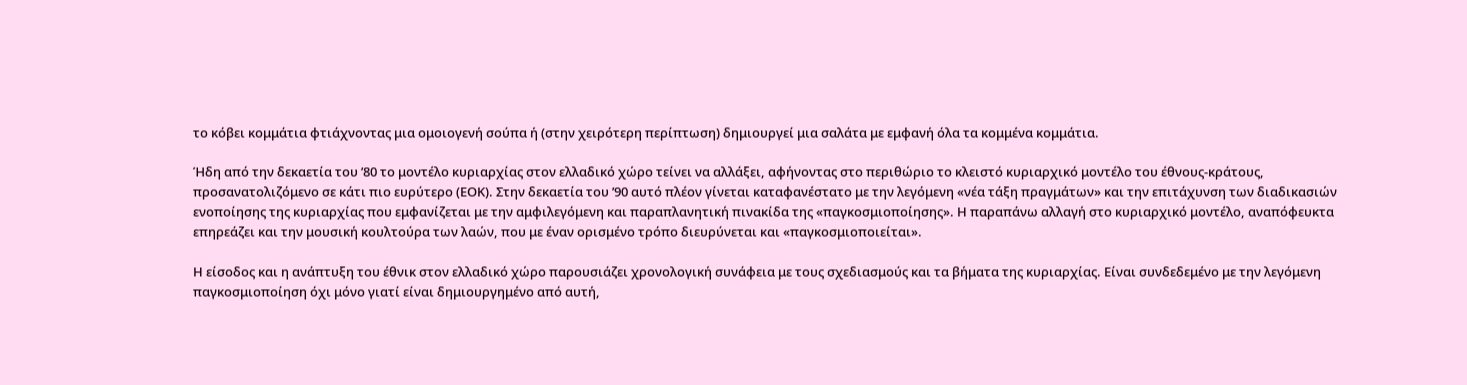το κόβει κομμάτια φτιάχνοντας μια ομοιογενή σούπα ή (στην χειρότερη περίπτωση) δημιουργεί μια σαλάτα με εμφανή όλα τα κομμένα κομμάτια.

Ήδη από την δεκαετία του ’80 το μοντέλο κυριαρχίας στον ελλαδικό χώρο τείνει να αλλάξει, αφήνοντας στο περιθώριο το κλειστό κυριαρχικό μοντέλο του έθνους-κράτους, προσανατολιζόμενο σε κάτι πιο ευρύτερο (ΕΟΚ). Στην δεκαετία του ’90 αυτό πλέον γίνεται καταφανέστατο με την λεγόμενη «νέα τάξη πραγμάτων» και την επιτάχυνση των διαδικασιών ενοποίησης της κυριαρχίας που εμφανίζεται με την αμφιλεγόμενη και παραπλανητική πινακίδα της «παγκοσμιοποίησης». Η παραπάνω αλλαγή στο κυριαρχικό μοντέλο, αναπόφευκτα επηρεάζει και την μουσική κουλτούρα των λαών, που με έναν ορισμένο τρόπο διευρύνεται και «παγκοσμιοποιείται».

Η είσοδος και η ανάπτυξη του έθνικ στον ελλαδικό χώρο παρουσιάζει χρονολογική συνάφεια με τους σχεδιασμούς και τα βήματα της κυριαρχίας. Είναι συνδεδεμένο με την λεγόμενη παγκοσμιοποίηση όχι μόνο γιατί είναι δημιουργημένο από αυτή,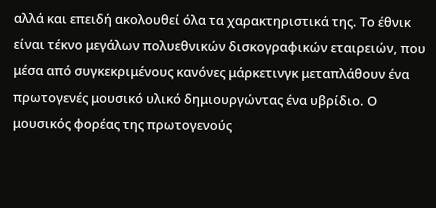αλλά και επειδή ακολουθεί όλα τα χαρακτηριστικά της. Το έθνικ είναι τέκνο μεγάλων πολυεθνικών δισκογραφικών εταιρειών, που μέσα από συγκεκριμένους κανόνες μάρκετινγκ μεταπλάθουν ένα πρωτογενές μουσικό υλικό δημιουργώντας ένα υβρίδιο. Ο μουσικός φορέας της πρωτογενούς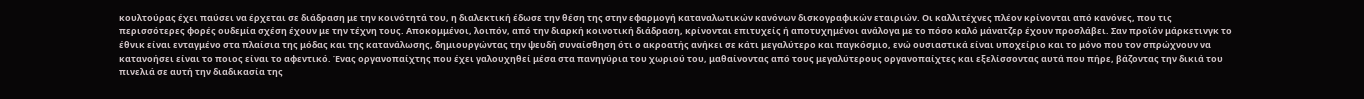κουλτούρας έχει παύσει να έρχεται σε διάδραση με την κοινότητά του, η διαλεκτική έδωσε την θέση της στην εφαρμογή καταναλωτικών κανόνων δισκογραφικών εταιριών. Οι καλλιτέχνες πλέον κρίνονται από κανόνες, που τις περισσότερες φορές ουδεμία σχέση έχουν με την τέχνη τους. Αποκομμένοι, λοιπόν, από την διαρκή κοινοτική διάδραση, κρίνονται επιτυχείς ή αποτυχημένοι ανάλογα με το πόσο καλό μάνατζερ έχουν προσλάβει. Σαν προϊόν μάρκετινγκ το έθνικ είναι ενταγμένο στα πλαίσια της μόδας και της κατανάλωσης, δημιουργώντας την ψευδή συναίσθηση ότι ο ακροατής ανήκει σε κάτι μεγαλύτερο και παγκόσμιο, ενώ ουσιαστικά είναι υποχείριο και το μόνο που τον σπρώχνουν να κατανοήσει είναι το ποιος είναι το αφεντικό. Ένας οργανοπαίχτης που έχει γαλουχηθεί μέσα στα πανηγύρια του χωριού του, μαθαίνοντας από τους μεγαλύτερους οργανοπαίχτες και εξελίσσοντας αυτά που πήρε, βάζοντας την δικιά του πινελιά σε αυτή την διαδικασία της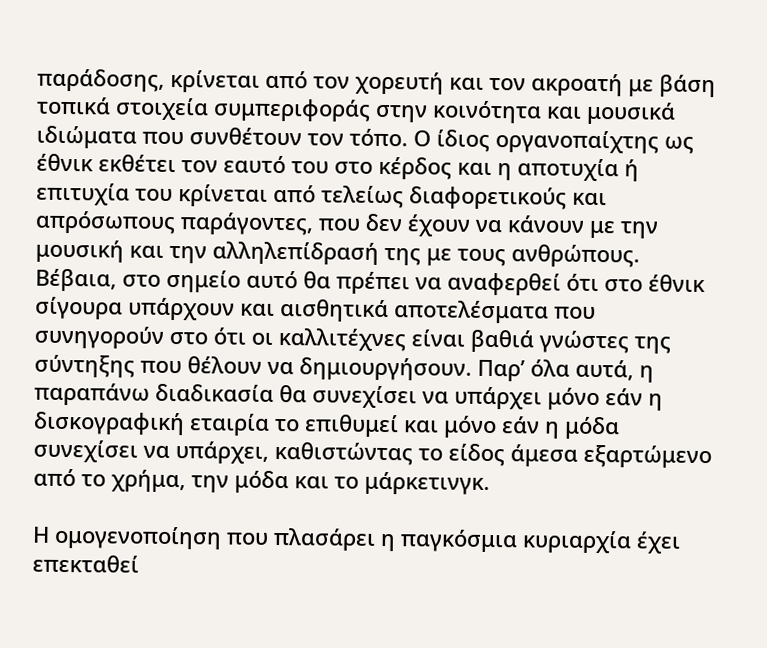παράδοσης, κρίνεται από τον χορευτή και τον ακροατή με βάση τοπικά στοιχεία συμπεριφοράς στην κοινότητα και μουσικά ιδιώματα που συνθέτουν τον τόπο. Ο ίδιος οργανοπαίχτης ως έθνικ εκθέτει τον εαυτό του στο κέρδος και η αποτυχία ή επιτυχία του κρίνεται από τελείως διαφορετικούς και απρόσωπους παράγοντες, που δεν έχουν να κάνουν με την μουσική και την αλληλεπίδρασή της με τους ανθρώπους. Βέβαια, στο σημείο αυτό θα πρέπει να αναφερθεί ότι στο έθνικ σίγουρα υπάρχουν και αισθητικά αποτελέσματα που συνηγορούν στο ότι οι καλλιτέχνες είναι βαθιά γνώστες της σύντηξης που θέλουν να δημιουργήσουν. Παρ’ όλα αυτά, η παραπάνω διαδικασία θα συνεχίσει να υπάρχει μόνο εάν η δισκογραφική εταιρία το επιθυμεί και μόνο εάν η μόδα συνεχίσει να υπάρχει, καθιστώντας το είδος άμεσα εξαρτώμενο από το χρήμα, την μόδα και το μάρκετινγκ.

Η ομογενοποίηση που πλασάρει η παγκόσμια κυριαρχία έχει επεκταθεί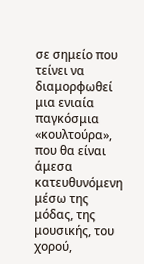σε σημείο που τείνει να διαμορφωθεί μια ενιαία παγκόσμια «κουλτούρα», που θα είναι άμεσα κατευθυνόμενη μέσω της μόδας, της μουσικής, του χορού,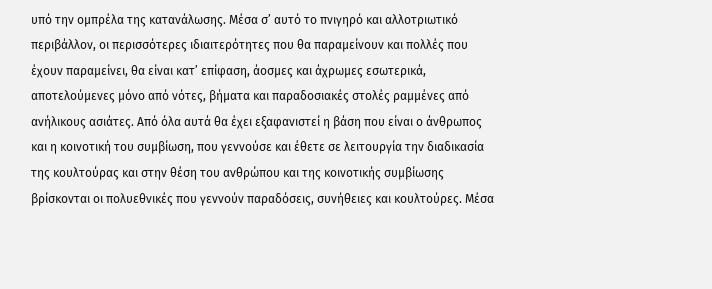υπό την ομπρέλα της κατανάλωσης. Μέσα σ’ αυτό το πνιγηρό και αλλοτριωτικό περιβάλλον, οι περισσότερες ιδιαιτερότητες που θα παραμείνουν και πολλές που έχουν παραμείνει, θα είναι κατ’ επίφαση, άοσμες και άχρωμες εσωτερικά, αποτελούμενες μόνο από νότες, βήματα και παραδοσιακές στολές ραμμένες από ανήλικους ασιάτες. Από όλα αυτά θα έχει εξαφανιστεί η βάση που είναι ο άνθρωπος και η κοινοτική του συμβίωση, που γεννούσε και έθετε σε λειτουργία την διαδικασία της κουλτούρας και στην θέση του ανθρώπου και της κοινοτικής συμβίωσης βρίσκονται οι πολυεθνικές που γεννούν παραδόσεις, συνήθειες και κουλτούρες. Μέσα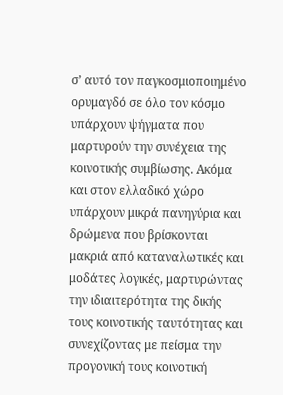σ’ αυτό τον παγκοσμιοποιημένο ορυμαγδό σε όλο τον κόσμο υπάρχουν ψήγματα που μαρτυρούν την συνέχεια της κοινοτικής συμβίωσης. Ακόμα και στον ελλαδικό χώρο υπάρχουν μικρά πανηγύρια και δρώμενα που βρίσκονται μακριά από καταναλωτικές και μοδάτες λογικές, μαρτυρώντας την ιδιαιτερότητα της δικής τους κοινοτικής ταυτότητας και συνεχίζοντας με πείσμα την προγονική τους κοινοτική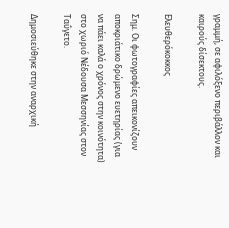γραμμή, σε αφιλόξενο περιβάλλον και καιρούς δίσεκτους.

Ελευθερόκοκκος

Σημ. Οι φωτογραφίες απεικονίζουν αποκριάτικο δρώμενο ευετηρίας (για να πάει καλά ο χρόνος στην κοινότητα) στο χωριό Νέδουσα Μεσσηνίας στον Ταΰγετο.

Δημοσιεύθηκε στην αναρχική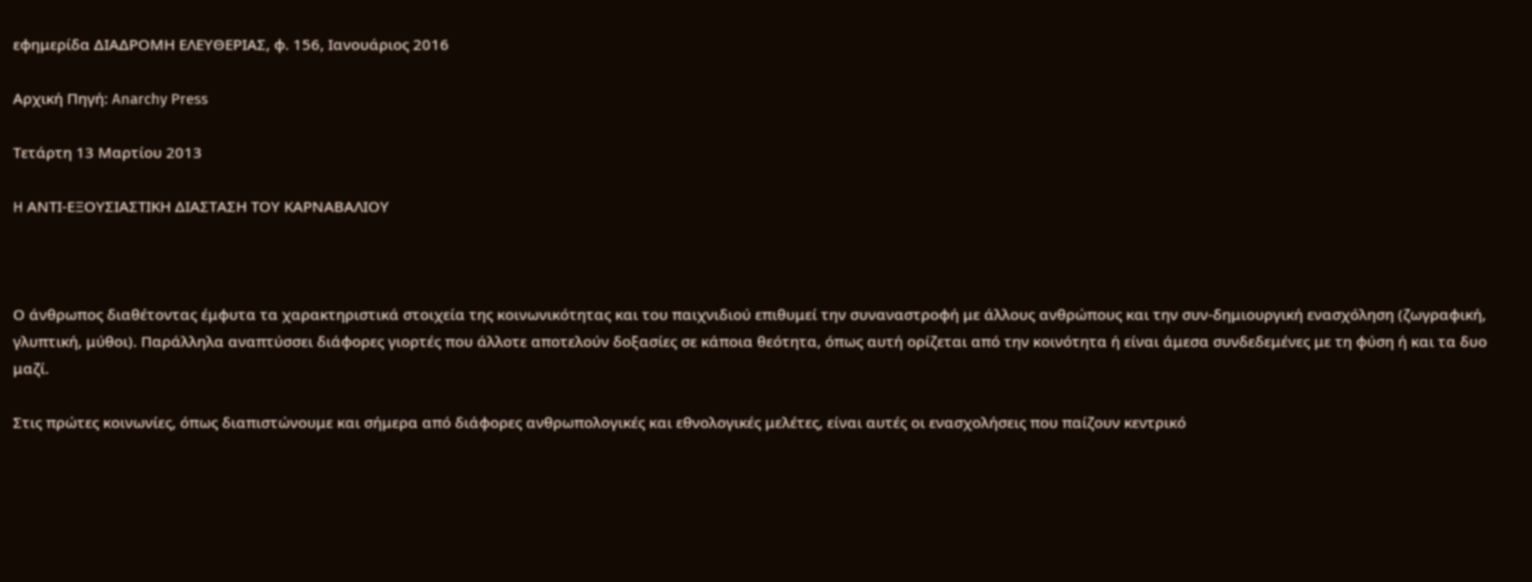εφημερίδα ΔΙΑΔΡΟΜΗ ΕΛΕΥΘΕΡΙΑΣ, φ. 156, Ιανουάριος 2016

Αρχική Πηγή: Anarchy Press

Τετάρτη 13 Μαρτίου 2013

H ΑΝΤΙ-ΕΞΟΥΣΙΑΣΤΙΚΗ ΔΙΑΣΤΑΣΗ ΤΟΥ ΚΑΡΝΑΒΑΛΙΟΥ



Ο άνθρωπος διαθέτοντας έμφυτα τα χαρακτηριστικά στοιχεία της κοινωνικότητας και του παιχνιδιού επιθυμεί την συναναστροφή με άλλους ανθρώπους και την συν-δημιουργική ενασχόληση (ζωγραφική, γλυπτική, μύθοι). Παράλληλα αναπτύσσει διάφορες γιορτές που άλλοτε αποτελούν δοξασίες σε κάποια θεότητα, όπως αυτή ορίζεται από την κοινότητα ή είναι άμεσα συνδεδεμένες με τη φύση ή και τα δυο μαζί.

Στις πρώτες κοινωνίες, όπως διαπιστώνουμε και σήμερα από διάφορες ανθρωπολογικές και εθνολογικές μελέτες, είναι αυτές οι ενασχολήσεις που παίζουν κεντρικό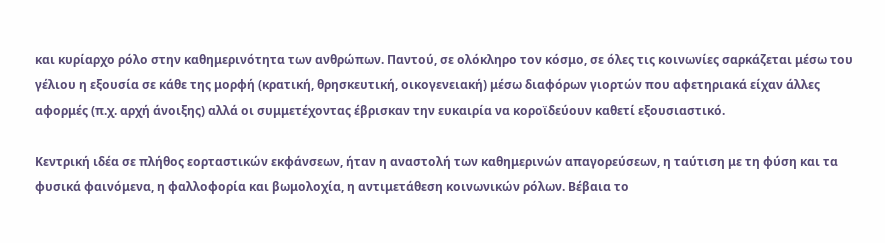και κυρίαρχο ρόλο στην καθημερινότητα των ανθρώπων. Παντού, σε ολόκληρο τον κόσμο, σε όλες τις κοινωνίες σαρκάζεται μέσω του γέλιου η εξουσία σε κάθε της μορφή (κρατική, θρησκευτική, οικογενειακή) μέσω διαφόρων γιορτών που αφετηριακά είχαν άλλες αφορμές (π.χ. αρχή άνοιξης) αλλά οι συμμετέχοντας έβρισκαν την ευκαιρία να κοροϊδεύουν καθετί εξουσιαστικό.

Κεντρική ιδέα σε πλήθος εορταστικών εκφάνσεων, ήταν η αναστολή των καθημερινών απαγορεύσεων, η ταύτιση με τη φύση και τα φυσικά φαινόμενα, η φαλλοφορία και βωμολοχία, η αντιμετάθεση κοινωνικών ρόλων. Βέβαια το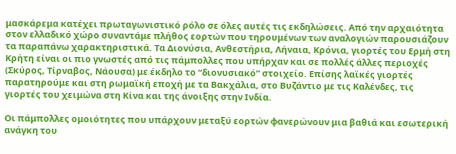μασκάρεμα κατέχει πρωταγωνιστικό ρόλο σε όλες αυτές τις εκδηλώσεις. Από την αρχαιότητα στον ελλαδικό χώρο συναντάμε πλήθος εορτών που τηρουμένων των αναλογιών παρουσιάζουν τα παραπάνω χαρακτηριστικά. Τα Διονύσια, Ανθεστήρια, Λήναια, Κρόνια, γιορτές του Ερμή στη Κρήτη είναι οι πιο γνωστές από τις πάμπολλες που υπήρχαν και σε πολλές άλλες περιοχές (Σκύρος, Τίρναβος, Νάουσα) με έκδηλο το “διονυσιακό” στοιχείο. Επίσης λαϊκές γιορτές παρατηρούμε και στη ρωμαϊκή εποχή με τα Βακχάλια, στο Βυζάντιο με τις Καλένδες, τις γιορτές του χειμώνα στη Κίνα και της άνοιξης στην Ινδία.

Οι πάμπολλες ομοιότητες που υπάρχουν μεταξύ εορτών φανερώνουν μια βαθιά και εσωτερική ανάγκη του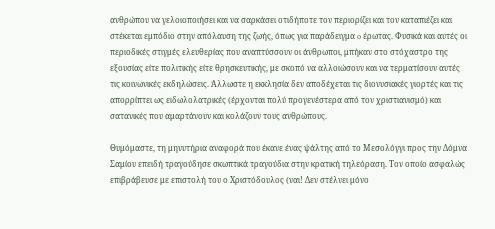ανθρώπου να γελοιοποιήσει και να σαρκάσει οτιδήποτε τον περιορίζει και τον καταπιέζει και στέκεται εμπόδιο στην απόλαυση της ζωής, όπως για παράδειγμα o έρωτας. Φυσικά και αυτές οι περιοδικές στιγμές ελευθερίας που αναπτύσσουν οι άνθρωποι, μπήκαν στο στόχαστρο της εξουσίας είτε πολιτικής είτε θρησκευτικής, με σκοπό να αλλοιώσουν και να τερματίσουν αυτές τις κοινωνικές εκδηλώσεις. Άλλωστε η εκκλησία δεν αποδέχεται τις διονυσιακές γιορτές και τις απορρίπτει ως ειδωλολατρικές (έρχονται πολύ προγενέστερα από τον χριστιανισμό) και σατανικές που αμαρτάνουν και κολάζουν τους ανθρώπους.

Θυμόμαστε, τη μηνυτήρια αναφορά που έκανε ένας ψάλτης από το Μεσολόγγι προς την Δόμνα Σαμίου επειδή τραγούδησε σκωπτικά τραγούδια στην κρατική τηλεόραση. Τον οποίο ασφαλώς επιβράβευσε με επιστολή του ο Χριστόδουλος (ναι! Δεν στέλνει μόνο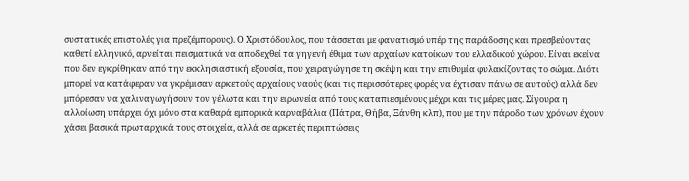συστατικές επιστολές για πρεζέμπορους). Ο Χριστόδουλος, που τάσσεται με φανατισμό υπέρ της παράδοσης και πρεσβεύοντας καθετί ελληνικό, αρνείται πεισματικά να αποδεχθεί τα γηγενή έθιμα των αρχαίων κατοίκων του ελλαδικού χώρου. Είναι εκείνα που δεν εγκρίθηκαν από την εκκλησιαστική εξουσία, που χειραγώγησε τη σκέψη και την επιθυμία φυλακίζοντας το σώμα. Διότι μπορεί να κατάφεραν να γκρέμισαν αρκετούς αρχαίους ναούς (και τις περισσότερες φορές να έχτισαν πάνω σε αυτούς) αλλά δεν μπόρεσαν να χαλιναγωγήσουν τον γέλωτα και την ειρωνεία από τους καταπιεσμένους μέχρι και τις μέρες μας. Σίγουρα η αλλοίωση υπάρχει όχι μόνο στα καθαρά εμπορικά καρναβάλια (Πάτρα, Θήβα, Ξάνθη κλπ), που με την πάροδο των χρόνων έχουν χάσει βασικά πρωταρχικά τους στοιχεία, αλλά σε αρκετές περιπτώσεις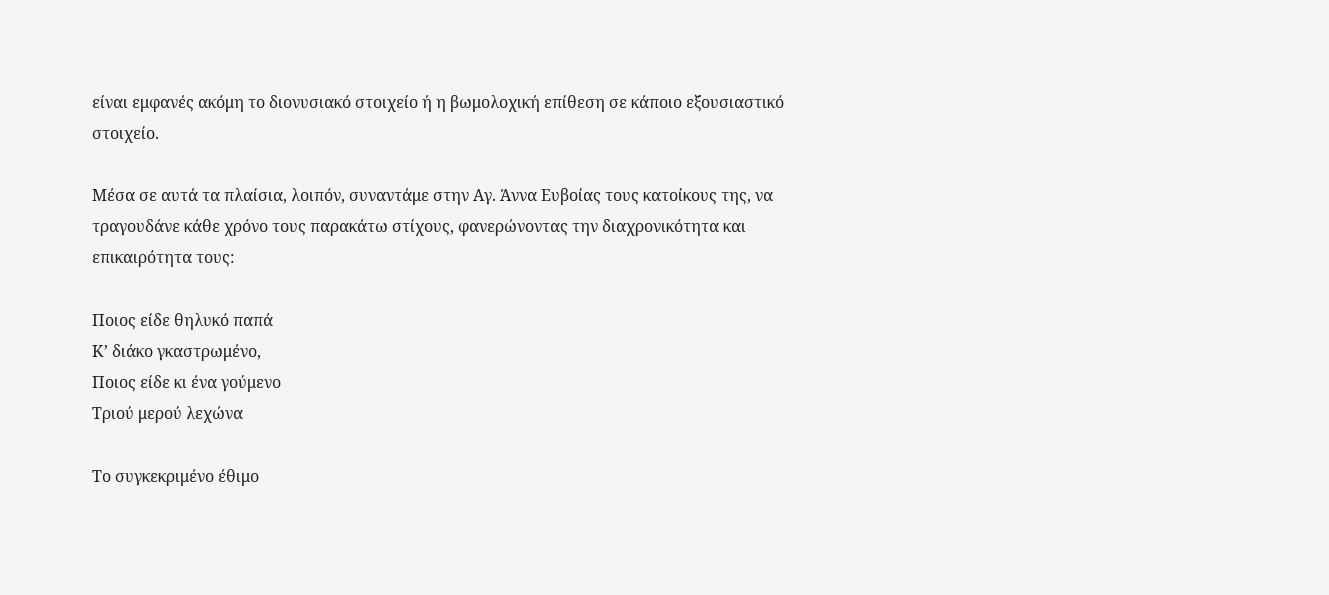είναι εμφανές ακόμη το διονυσιακό στοιχείο ή η βωμολοχική επίθεση σε κάποιο εξουσιαστικό στοιχείο.

Μέσα σε αυτά τα πλαίσια, λοιπόν, συναντάμε στην Αγ. Άννα Ευβοίας τους κατοίκους της, να τραγουδάνε κάθε χρόνο τους παρακάτω στίχους, φανερώνοντας την διαχρονικότητα και επικαιρότητα τους:

Ποιος είδε θηλυκό παπά
Κ’ διάκο γκαστρωμένο,
Ποιος είδε κι ένα γούμενο
Τριού μερού λεχώνα

Το συγκεκριμένο έθιμο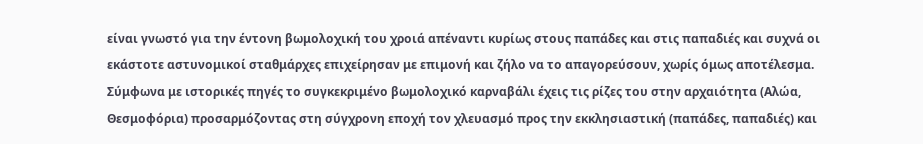είναι γνωστό για την έντονη βωμολοχική του χροιά απέναντι κυρίως στους παπάδες και στις παπαδιές και συχνά οι εκάστοτε αστυνομικοί σταθμάρχες επιχείρησαν με επιμονή και ζήλο να το απαγορεύσουν, χωρίς όμως αποτέλεσμα. Σύμφωνα με ιστορικές πηγές το συγκεκριμένο βωμολοχικό καρναβάλι έχεις τις ρίζες του στην αρχαιότητα (Αλώα, Θεσμοφόρια) προσαρμόζοντας στη σύγχρονη εποχή τον χλευασμό προς την εκκλησιαστική (παπάδες, παπαδιές) και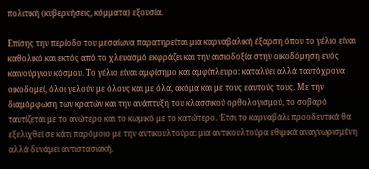πολιτική (κυβερνήσεις, κόμματα) εξουσία.

Επίσης την περίοδο του μεσαίωνα παρατηρείται μια καρναβαλική έξαρση όπου το γέλιο είναι καθολικό και εκτός από το χλευασμό εκφράζει και την αισιοδοξία στην οικοδόμηση ενός καινούργιου κόσμου. Το γέλιο είναι αμφίσημο και αμφίπλευρο: καταλύει αλλά ταυτόχρονα οικοδομεί, όλοι γελούν με όλους και με όλα, ακόμα και με τους εαυτούς τους. Με την διαμόρφωση των κρατών και την ανάπτυξη του κλασσικού ορθολογισμού, το σοβαρό ταυτίζεται με το ανώτερο και το κωμικό με το κατώτερο. Έτσι το καρναβάλι προοδευτικά θα εξελιχθεί σε κάτι παρόμοιο με την αντικουλτούρα: μια αντικουλτούρα εθιμικά αναγνωρισμένη αλλά δυνάμει αντιστασιακή.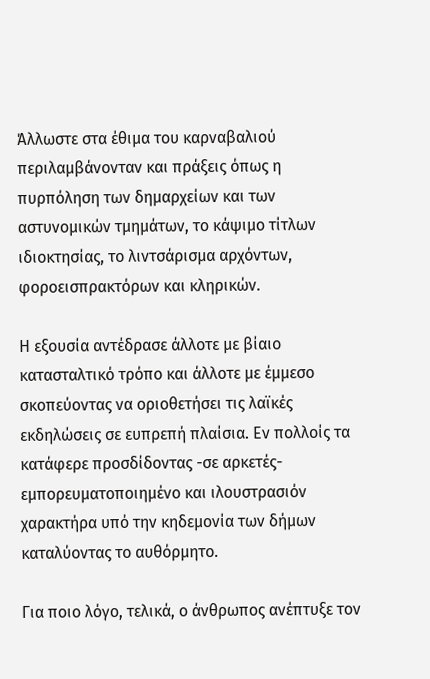Άλλωστε στα έθιμα του καρναβαλιού περιλαμβάνονταν και πράξεις όπως η πυρπόληση των δημαρχείων και των αστυνομικών τμημάτων, το κάψιμο τίτλων ιδιοκτησίας, το λιντσάρισμα αρχόντων, φοροεισπρακτόρων και κληρικών.

Η εξουσία αντέδρασε άλλοτε με βίαιο κατασταλτικό τρόπο και άλλοτε με έμμεσο σκοπεύοντας να οριοθετήσει τις λαϊκές εκδηλώσεις σε ευπρεπή πλαίσια. Εν πολλοίς τα κατάφερε προσδίδοντας -σε αρκετές- εμπορευματοποιημένο και ιλουστρασιόν χαρακτήρα υπό την κηδεμονία των δήμων καταλύοντας το αυθόρμητο.

Για ποιο λόγο, τελικά, ο άνθρωπος ανέπτυξε τον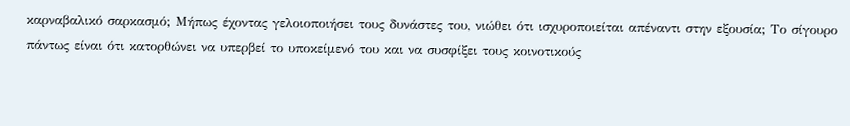καρναβαλικό σαρκασμό; Μήπως έχοντας γελοιοποιήσει τους δυνάστες του, νιώθει ότι ισχυροποιείται απέναντι στην εξουσία; Το σίγουρο πάντως είναι ότι κατορθώνει να υπερβεί το υποκείμενό του και να συσφίξει τους κοινοτικούς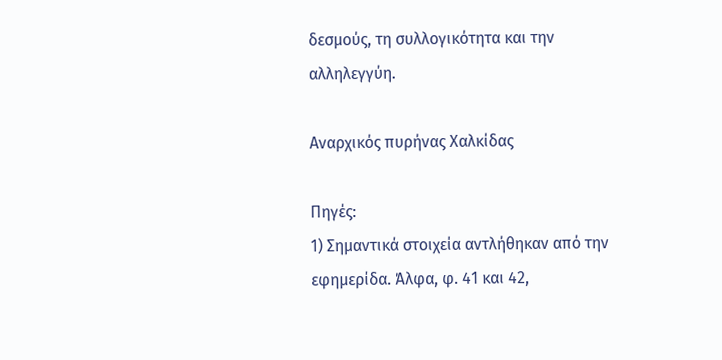δεσμούς, τη συλλογικότητα και την αλληλεγγύη.

Αναρχικός πυρήνας Χαλκίδας

Πηγές:
1) Σημαντικά στοιχεία αντλήθηκαν από την εφημερίδα. Άλφα, φ. 41 και 42,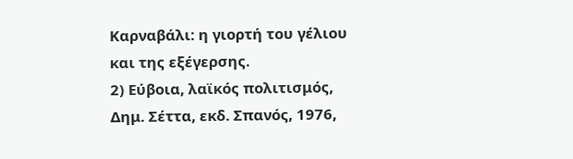Καρναβάλι: η γιορτή του γέλιου και της εξέγερσης.
2) Εύβοια, λαϊκός πολιτισμός, Δημ. Σέττα, εκδ. Σπανός, 1976,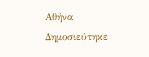Αθήνα
Δημοσιεύτηκε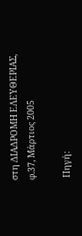στη ΔΙΑΔΡΟΜΗ ΕΛΕΥΘΕΡΙΑΣ, φ.37, Μάρτιος 2005

 Πηγή: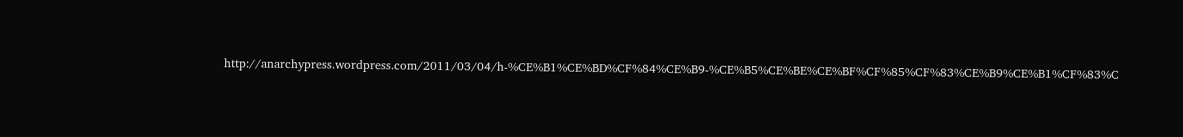http://anarchypress.wordpress.com/2011/03/04/h-%CE%B1%CE%BD%CF%84%CE%B9-%CE%B5%CE%BE%CE%BF%CF%85%CF%83%CE%B9%CE%B1%CF%83%C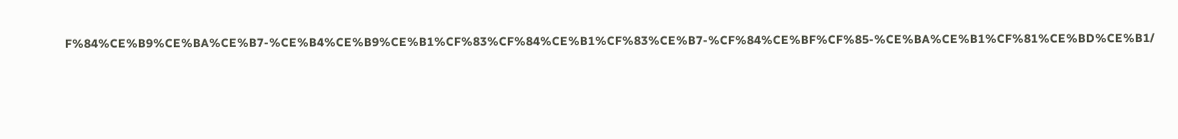F%84%CE%B9%CE%BA%CE%B7-%CE%B4%CE%B9%CE%B1%CF%83%CF%84%CE%B1%CF%83%CE%B7-%CF%84%CE%BF%CF%85-%CE%BA%CE%B1%CF%81%CE%BD%CE%B1/